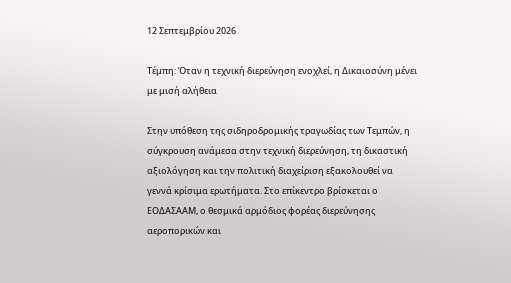12 Σεπτεμβρίου 2026

Τέμπη: Όταν η τεχνική διερεύνηση ενοχλεί, η Δικαιοσύνη μένει με μισή αλήθεια

Στην υπόθεση της σιδηροδρομικής τραγωδίας των Τεμπών, η σύγκρουση ανάμεσα στην τεχνική διερεύνηση, τη δικαστική αξιολόγηση και την πολιτική διαχείριση εξακολουθεί να γεννά κρίσιμα ερωτήματα. Στο επίκεντρο βρίσκεται ο ΕΟΔΑΣΑΑΜ, ο θεσμικά αρμόδιος φορέας διερεύνησης αεροπορικών και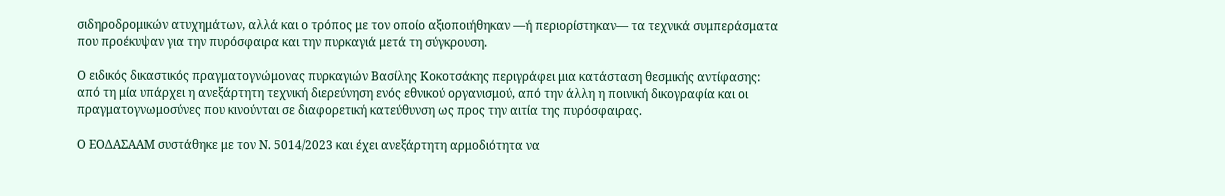σιδηροδρομικών ατυχημάτων, αλλά και ο τρόπος με τον οποίο αξιοποιήθηκαν —ή περιορίστηκαν— τα τεχνικά συμπεράσματα που προέκυψαν για την πυρόσφαιρα και την πυρκαγιά μετά τη σύγκρουση.

Ο ειδικός δικαστικός πραγματογνώμονας πυρκαγιών Βασίλης Κοκοτσάκης περιγράφει μια κατάσταση θεσμικής αντίφασης: από τη μία υπάρχει η ανεξάρτητη τεχνική διερεύνηση ενός εθνικού οργανισμού, από την άλλη η ποινική δικογραφία και οι πραγματογνωμοσύνες που κινούνται σε διαφορετική κατεύθυνση ως προς την αιτία της πυρόσφαιρας.

Ο ΕΟΔΑΣΑΑΜ συστάθηκε με τον Ν. 5014/2023 και έχει ανεξάρτητη αρμοδιότητα να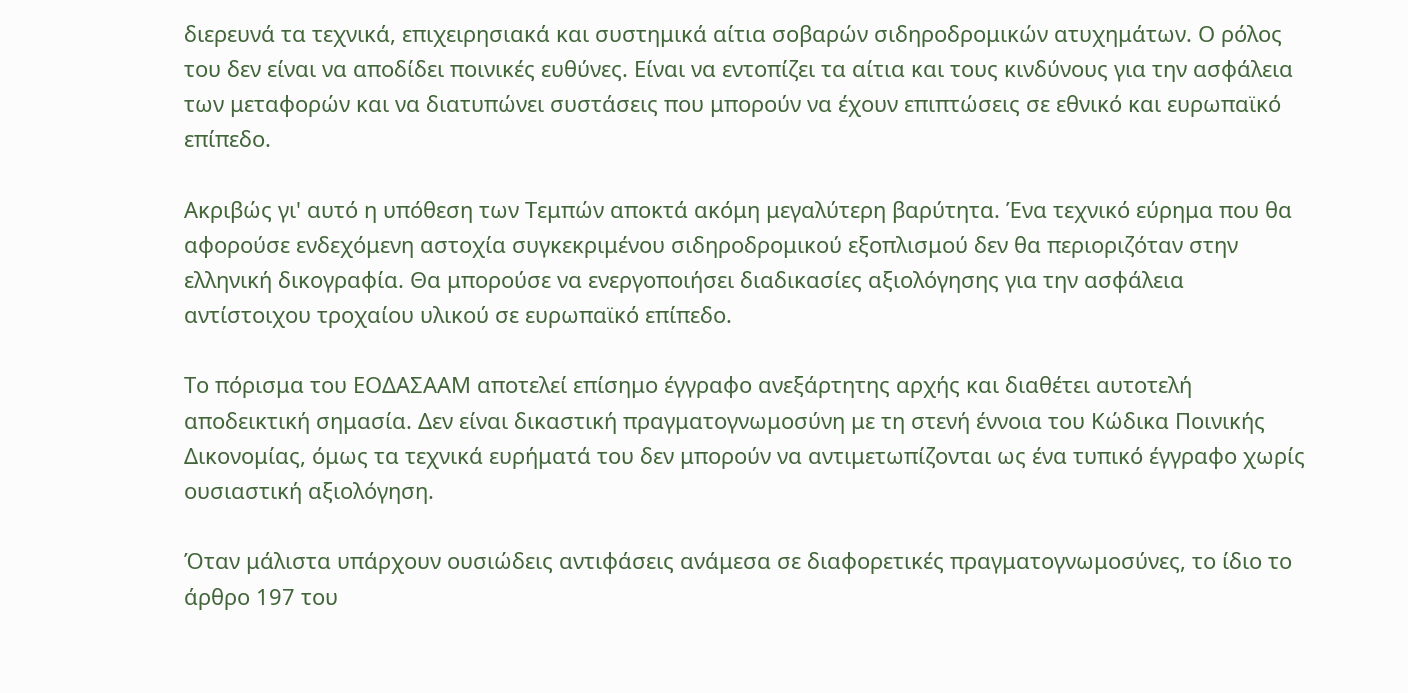διερευνά τα τεχνικά, επιχειρησιακά και συστημικά αίτια σοβαρών σιδηροδρομικών ατυχημάτων. Ο ρόλος του δεν είναι να αποδίδει ποινικές ευθύνες. Είναι να εντοπίζει τα αίτια και τους κινδύνους για την ασφάλεια των μεταφορών και να διατυπώνει συστάσεις που μπορούν να έχουν επιπτώσεις σε εθνικό και ευρωπαϊκό επίπεδο.

Ακριβώς γι' αυτό η υπόθεση των Τεμπών αποκτά ακόμη μεγαλύτερη βαρύτητα. Ένα τεχνικό εύρημα που θα αφορούσε ενδεχόμενη αστοχία συγκεκριμένου σιδηροδρομικού εξοπλισμού δεν θα περιοριζόταν στην ελληνική δικογραφία. Θα μπορούσε να ενεργοποιήσει διαδικασίες αξιολόγησης για την ασφάλεια αντίστοιχου τροχαίου υλικού σε ευρωπαϊκό επίπεδο.

Το πόρισμα του ΕΟΔΑΣΑΑΜ αποτελεί επίσημο έγγραφο ανεξάρτητης αρχής και διαθέτει αυτοτελή αποδεικτική σημασία. Δεν είναι δικαστική πραγματογνωμοσύνη με τη στενή έννοια του Κώδικα Ποινικής Δικονομίας, όμως τα τεχνικά ευρήματά του δεν μπορούν να αντιμετωπίζονται ως ένα τυπικό έγγραφο χωρίς ουσιαστική αξιολόγηση.

Όταν μάλιστα υπάρχουν ουσιώδεις αντιφάσεις ανάμεσα σε διαφορετικές πραγματογνωμοσύνες, το ίδιο το άρθρο 197 του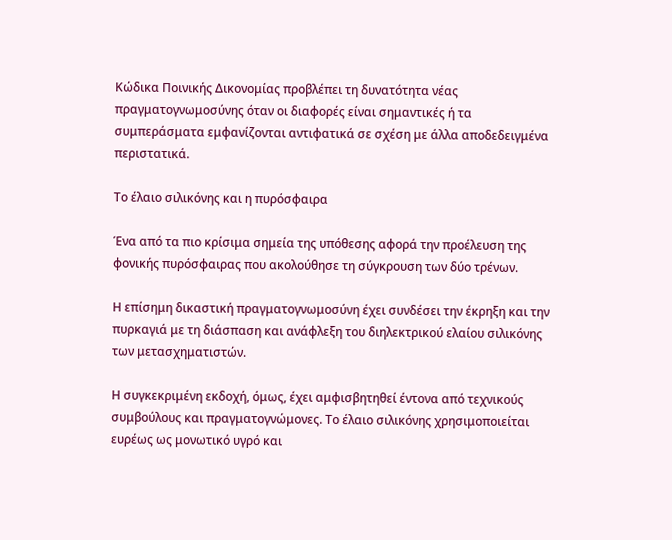Κώδικα Ποινικής Δικονομίας προβλέπει τη δυνατότητα νέας πραγματογνωμοσύνης όταν οι διαφορές είναι σημαντικές ή τα συμπεράσματα εμφανίζονται αντιφατικά σε σχέση με άλλα αποδεδειγμένα περιστατικά.

Το έλαιο σιλικόνης και η πυρόσφαιρα

Ένα από τα πιο κρίσιμα σημεία της υπόθεσης αφορά την προέλευση της φονικής πυρόσφαιρας που ακολούθησε τη σύγκρουση των δύο τρένων.

Η επίσημη δικαστική πραγματογνωμοσύνη έχει συνδέσει την έκρηξη και την πυρκαγιά με τη διάσπαση και ανάφλεξη του διηλεκτρικού ελαίου σιλικόνης των μετασχηματιστών.

Η συγκεκριμένη εκδοχή, όμως, έχει αμφισβητηθεί έντονα από τεχνικούς συμβούλους και πραγματογνώμονες. Το έλαιο σιλικόνης χρησιμοποιείται ευρέως ως μονωτικό υγρό και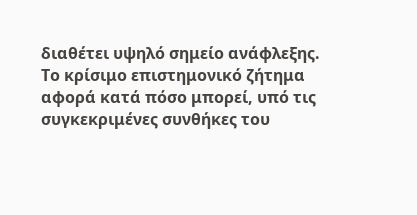διαθέτει υψηλό σημείο ανάφλεξης. Το κρίσιμο επιστημονικό ζήτημα αφορά κατά πόσο μπορεί, υπό τις συγκεκριμένες συνθήκες του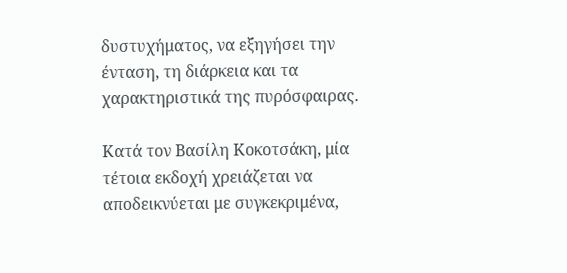δυστυχήματος, να εξηγήσει την ένταση, τη διάρκεια και τα χαρακτηριστικά της πυρόσφαιρας.

Κατά τον Βασίλη Κοκοτσάκη, μία τέτοια εκδοχή χρειάζεται να αποδεικνύεται με συγκεκριμένα,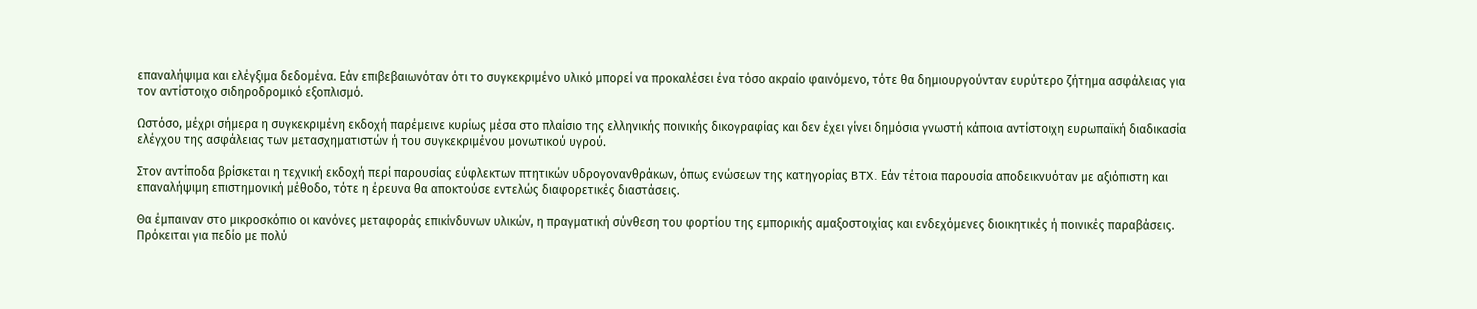επαναλήψιμα και ελέγξιμα δεδομένα. Εάν επιβεβαιωνόταν ότι το συγκεκριμένο υλικό μπορεί να προκαλέσει ένα τόσο ακραίο φαινόμενο, τότε θα δημιουργούνταν ευρύτερο ζήτημα ασφάλειας για τον αντίστοιχο σιδηροδρομικό εξοπλισμό.

Ωστόσο, μέχρι σήμερα η συγκεκριμένη εκδοχή παρέμεινε κυρίως μέσα στο πλαίσιο της ελληνικής ποινικής δικογραφίας και δεν έχει γίνει δημόσια γνωστή κάποια αντίστοιχη ευρωπαϊκή διαδικασία ελέγχου της ασφάλειας των μετασχηματιστών ή του συγκεκριμένου μονωτικού υγρού.

Στον αντίποδα βρίσκεται η τεχνική εκδοχή περί παρουσίας εύφλεκτων πτητικών υδρογονανθράκων, όπως ενώσεων της κατηγορίας BTX. Εάν τέτοια παρουσία αποδεικνυόταν με αξιόπιστη και επαναλήψιμη επιστημονική μέθοδο, τότε η έρευνα θα αποκτούσε εντελώς διαφορετικές διαστάσεις.

Θα έμπαιναν στο μικροσκόπιο οι κανόνες μεταφοράς επικίνδυνων υλικών, η πραγματική σύνθεση του φορτίου της εμπορικής αμαξοστοιχίας και ενδεχόμενες διοικητικές ή ποινικές παραβάσεις. Πρόκειται για πεδίο με πολύ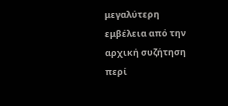μεγαλύτερη εμβέλεια από την αρχική συζήτηση περί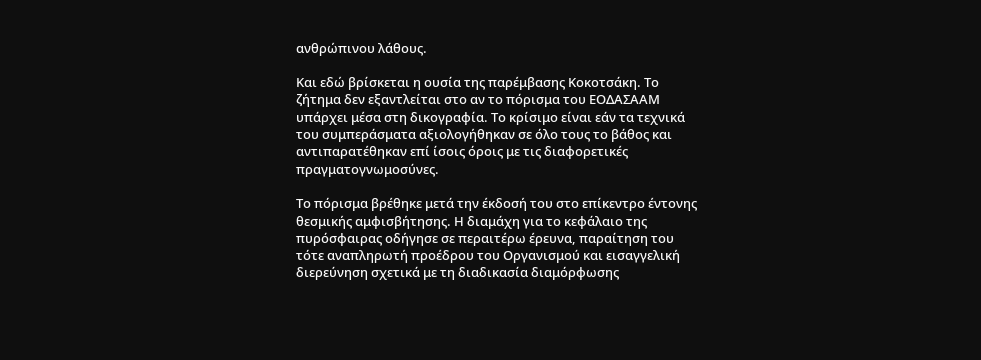ανθρώπινου λάθους.

Και εδώ βρίσκεται η ουσία της παρέμβασης Κοκοτσάκη. Το ζήτημα δεν εξαντλείται στο αν το πόρισμα του ΕΟΔΑΣΑΑΜ υπάρχει μέσα στη δικογραφία. Το κρίσιμο είναι εάν τα τεχνικά του συμπεράσματα αξιολογήθηκαν σε όλο τους το βάθος και αντιπαρατέθηκαν επί ίσοις όροις με τις διαφορετικές πραγματογνωμοσύνες.

Το πόρισμα βρέθηκε μετά την έκδοσή του στο επίκεντρο έντονης θεσμικής αμφισβήτησης. Η διαμάχη για το κεφάλαιο της πυρόσφαιρας οδήγησε σε περαιτέρω έρευνα, παραίτηση του τότε αναπληρωτή προέδρου του Οργανισμού και εισαγγελική διερεύνηση σχετικά με τη διαδικασία διαμόρφωσης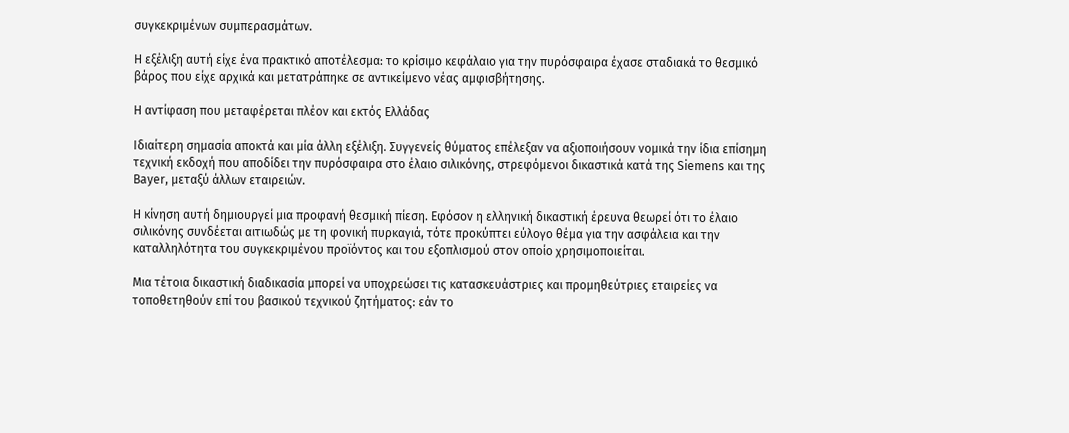συγκεκριμένων συμπερασμάτων.

Η εξέλιξη αυτή είχε ένα πρακτικό αποτέλεσμα: το κρίσιμο κεφάλαιο για την πυρόσφαιρα έχασε σταδιακά το θεσμικό βάρος που είχε αρχικά και μετατράπηκε σε αντικείμενο νέας αμφισβήτησης.

Η αντίφαση που μεταφέρεται πλέον και εκτός Ελλάδας

Ιδιαίτερη σημασία αποκτά και μία άλλη εξέλιξη. Συγγενείς θύματος επέλεξαν να αξιοποιήσουν νομικά την ίδια επίσημη τεχνική εκδοχή που αποδίδει την πυρόσφαιρα στο έλαιο σιλικόνης, στρεφόμενοι δικαστικά κατά της Siemens και της Bayer, μεταξύ άλλων εταιρειών.

Η κίνηση αυτή δημιουργεί μια προφανή θεσμική πίεση. Εφόσον η ελληνική δικαστική έρευνα θεωρεί ότι το έλαιο σιλικόνης συνδέεται αιτιωδώς με τη φονική πυρκαγιά, τότε προκύπτει εύλογο θέμα για την ασφάλεια και την καταλληλότητα του συγκεκριμένου προϊόντος και του εξοπλισμού στον οποίο χρησιμοποιείται.

Μια τέτοια δικαστική διαδικασία μπορεί να υποχρεώσει τις κατασκευάστριες και προμηθεύτριες εταιρείες να τοποθετηθούν επί του βασικού τεχνικού ζητήματος: εάν το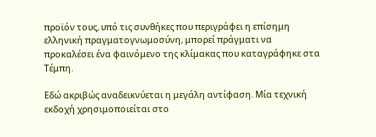προϊόν τους, υπό τις συνθήκες που περιγράφει η επίσημη ελληνική πραγματογνωμοσύνη, μπορεί πράγματι να προκαλέσει ένα φαινόμενο της κλίμακας που καταγράφηκε στα Τέμπη.

Εδώ ακριβώς αναδεικνύεται η μεγάλη αντίφαση. Μία τεχνική εκδοχή χρησιμοποιείται στο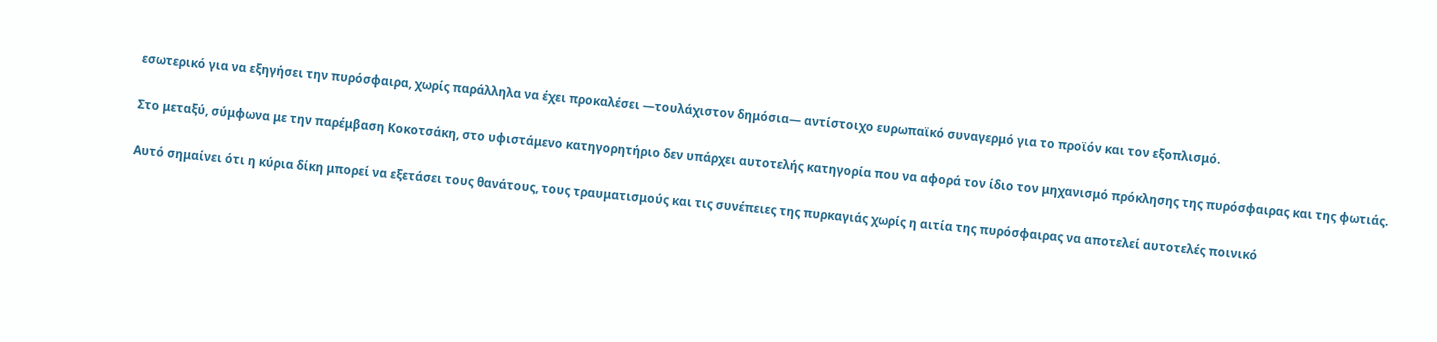εσωτερικό για να εξηγήσει την πυρόσφαιρα, χωρίς παράλληλα να έχει προκαλέσει —τουλάχιστον δημόσια— αντίστοιχο ευρωπαϊκό συναγερμό για το προϊόν και τον εξοπλισμό.

Στο μεταξύ, σύμφωνα με την παρέμβαση Κοκοτσάκη, στο υφιστάμενο κατηγορητήριο δεν υπάρχει αυτοτελής κατηγορία που να αφορά τον ίδιο τον μηχανισμό πρόκλησης της πυρόσφαιρας και της φωτιάς.

Αυτό σημαίνει ότι η κύρια δίκη μπορεί να εξετάσει τους θανάτους, τους τραυματισμούς και τις συνέπειες της πυρκαγιάς χωρίς η αιτία της πυρόσφαιρας να αποτελεί αυτοτελές ποινικό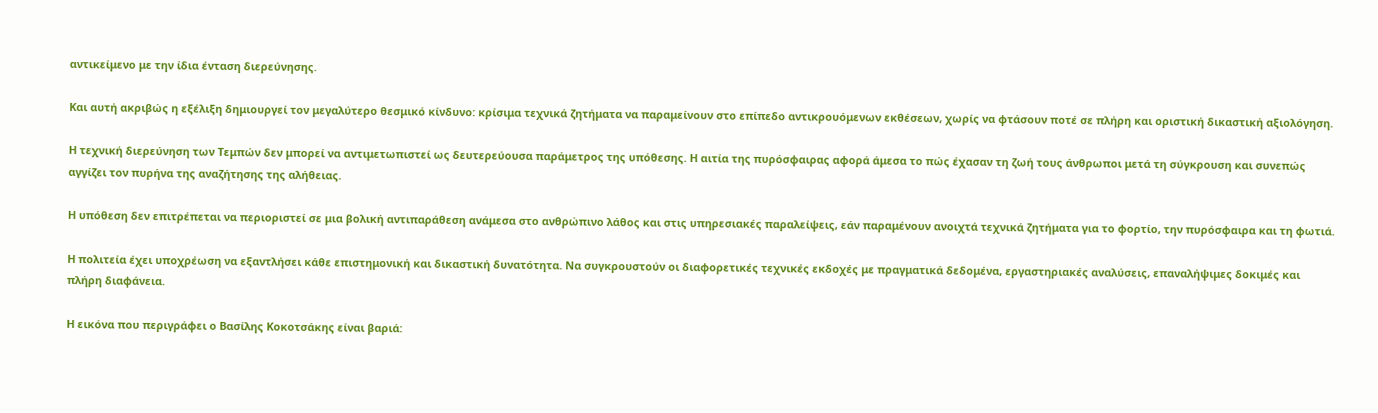αντικείμενο με την ίδια ένταση διερεύνησης.

Και αυτή ακριβώς η εξέλιξη δημιουργεί τον μεγαλύτερο θεσμικό κίνδυνο: κρίσιμα τεχνικά ζητήματα να παραμείνουν στο επίπεδο αντικρουόμενων εκθέσεων, χωρίς να φτάσουν ποτέ σε πλήρη και οριστική δικαστική αξιολόγηση.

Η τεχνική διερεύνηση των Τεμπών δεν μπορεί να αντιμετωπιστεί ως δευτερεύουσα παράμετρος της υπόθεσης. Η αιτία της πυρόσφαιρας αφορά άμεσα το πώς έχασαν τη ζωή τους άνθρωποι μετά τη σύγκρουση και συνεπώς αγγίζει τον πυρήνα της αναζήτησης της αλήθειας.

Η υπόθεση δεν επιτρέπεται να περιοριστεί σε μια βολική αντιπαράθεση ανάμεσα στο ανθρώπινο λάθος και στις υπηρεσιακές παραλείψεις, εάν παραμένουν ανοιχτά τεχνικά ζητήματα για το φορτίο, την πυρόσφαιρα και τη φωτιά.

Η πολιτεία έχει υποχρέωση να εξαντλήσει κάθε επιστημονική και δικαστική δυνατότητα. Να συγκρουστούν οι διαφορετικές τεχνικές εκδοχές με πραγματικά δεδομένα, εργαστηριακές αναλύσεις, επαναλήψιμες δοκιμές και πλήρη διαφάνεια.

Η εικόνα που περιγράφει ο Βασίλης Κοκοτσάκης είναι βαριά: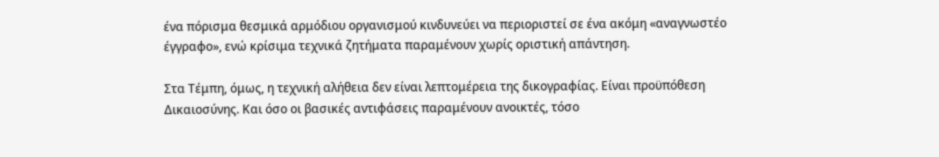ένα πόρισμα θεσμικά αρμόδιου οργανισμού κινδυνεύει να περιοριστεί σε ένα ακόμη «αναγνωστέο έγγραφο», ενώ κρίσιμα τεχνικά ζητήματα παραμένουν χωρίς οριστική απάντηση.

Στα Τέμπη, όμως, η τεχνική αλήθεια δεν είναι λεπτομέρεια της δικογραφίας. Είναι προϋπόθεση Δικαιοσύνης. Και όσο οι βασικές αντιφάσεις παραμένουν ανοικτές, τόσο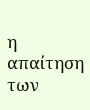η απαίτηση των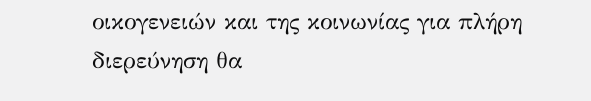οικογενειών και της κοινωνίας για πλήρη διερεύνηση θα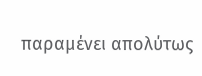παραμένει απολύτως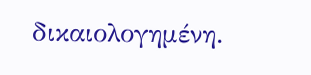δικαιολογημένη.